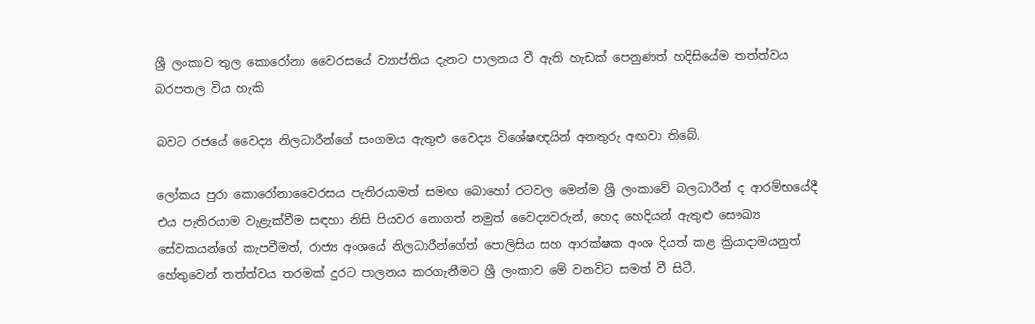ශ්‍රී ලංකාව තුල කොරෝනා වෛරසයේ ව්‍යාප්තිය දැනට පාලනය වී ඇති හැඩක් පෙනුණත් හදිසියේම තත්ත්වය බරපතල විය හැකි

බවට රජයේ වෛද්‍ය නිලධාරීන්ගේ සංගමය ඇතුළු වෛද්‍ය විශේෂඥයින් අනතුරු අඟවා තිබේ.

ලෝකය පුරා කොරෝනාවෛරසය පැතිරයාමත් සමඟ බොහෝ රටවල මෙන්ම ශ්‍රී ලංකාවේ බලධාරීන් ද ආරම්භයේදී එය පැතිරයාම වැළැක්වීම සඳහා නිසි පියවර නොගත් නමුත් වෛද්‍යවරුන්, හෙද හෙදියන් ඇතුළු සෞඛ්‍ය සේවකයන්ගේ කැපවීමත්, රාජ්‍ය අංශයේ නිලධාරීන්ගේත් පොලිසිය සහ ආරක්ෂක අංශ දියත් කළ ක්‍රියාදාමයනුත් හේතුවෙන් තත්ත්වය තරමක් දුරට පාලනය කරගැනීමට ශ්‍රී ලංකාව මේ වනවිට සමත් වී සිටී.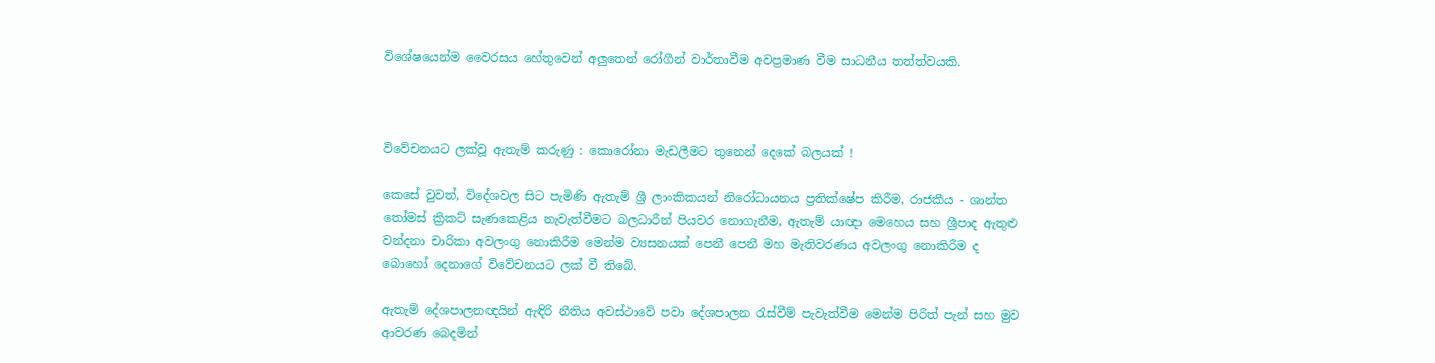විශේෂයෙන්ම වෛරසය හේතුවෙන් අලුතෙන් රෝගීන් වාර්තාවීම අවප්‍රමාණ වීම සාධනීය තත්ත්වයකි.



විවේචනයට ලක්වූ ඇතැම් කරුණු : කොරෝනා මැඩලීමට තුනෙන් දෙකේ බලයක් !

කෙසේ වුවත්, විදේශවල සිට පැමිණි ඇතැම් ශ්‍රී ලාංකිකයන් නිරෝධායනය ප්‍රතික්ෂේප කිරීම, රාජකීය - ශාන්ත තෝමස් ක්‍රිකට් සැණකෙළිය නැවැත්වීමට බලධාරීන් පියවර නොගැනීම, ඇතැම් යාඥා මෙහෙය සහ ශ්‍රීපාද ඇතුළු වන්දනා චාරිකා අවලංගු නොකිරීම මෙන්ම ව්‍යසනයක් පෙනී පෙනී මහ මැතිවරණය අවලංගු නොකිරීම ද බොහෝ දෙනාගේ විවේචනයට ලක් වී තිබේ.

ඇතැම් දේශපාලනඥයින් ඇඳිරි නීතිය අවස්ථාවේ පවා දේශපාලන රැස්වීම් පැවැත්වීම මෙන්ම පිරිත් පැන් සහ මුව ආවරණ බෙදමින්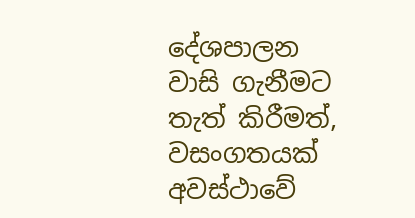දේශපාලන වාසි ගැනීමට තැත් කිරීමත්, වසංගතයක් අවස්ථාවේ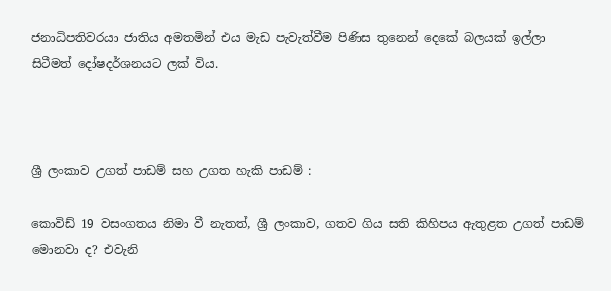ජනාධිපතිවරයා ජාතිය අමතමින් එය මැඩ පැවැත්වීම පිණිස තුනෙන් දෙකේ බලයක් ඉල්ලා සිටීමත් දෝෂදර්ශනයට ලක් විය.



ශ්‍රී ලංකාව උගත් පාඩම් සහ උගත හැකි පාඩම් :

කොවිඩ් 19 වසංගතය නිමා වී නැතත්, ශ්‍රී ලංකාව, ගතව ගිය සති කිහිපය ඇතුළත උගත් පාඩම් මොනවා ද? එවැනි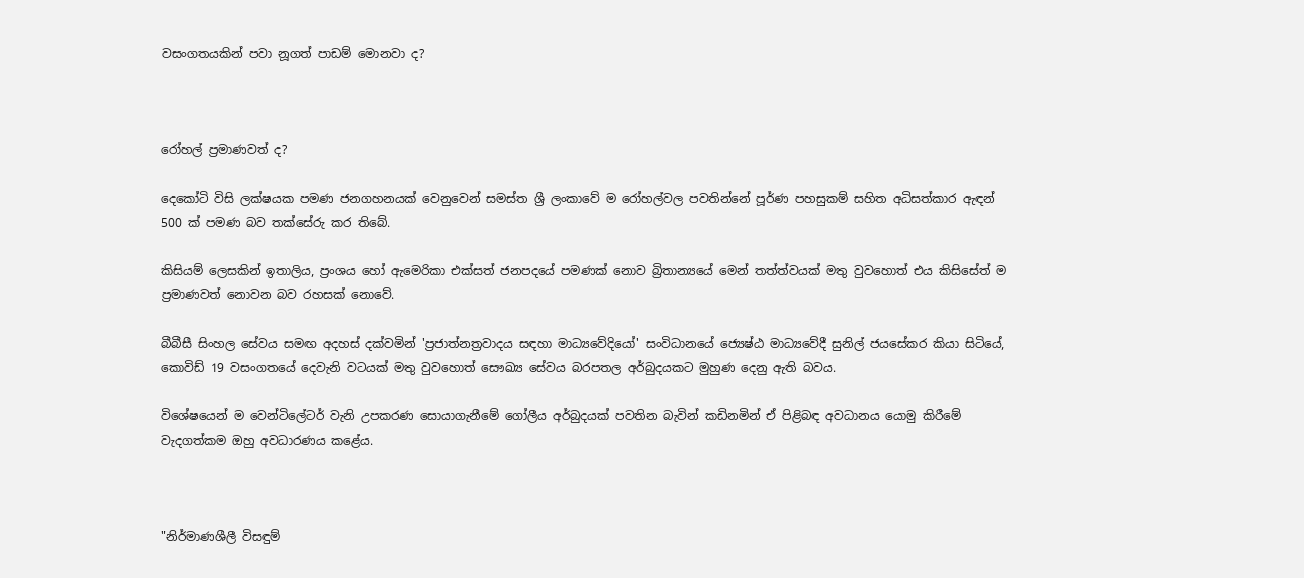වසංගතයකින් පවා නූගත් පාඩම් මොනවා ද?



රෝහල් ප්‍රමාණවත් ද?

දෙකෝටි විසි ලක්ෂයක පමණ ජනගහනයක් වෙනුවෙන් සමස්ත ශ්‍රී ලංකාවේ ම රෝහල්වල පවතින්නේ පූර්ණ පහසුකම් සහිත අධිසත්කාර ඇඳන් 500 ක් පමණ බව තක්සේරු කර තිබේ.

කිසියම් ලෙසකින් ඉතාලිය, ප්‍රංශය හෝ ඇමෙරිකා එක්සත් ජනපදයේ පමණක් නොව බ්‍රිතාන්‍යයේ මෙන් තත්ත්වයක් මතු වුවහොත් එය කිසිසේත් ම ප්‍රමාණවත් නොවන බව රහසක් නොවේ.

බීබීසී සිංහල සේවය සමඟ අදහස් දක්වමින් 'ප්‍රජාත්නත්‍රවාදය සඳහා මාධ්‍යවේදියෝ' සංවිධානයේ ජ්‍යෙෂ්ඨ මාධ්‍යවේදී සුනිල් ජයසේකර කියා සිටියේ, කොවිඩ් 19 වසංගතයේ දෙවැනි වටයක් මතු වුවහොත් සෞඛ්‍ය සේවය බරපතල අර්බුදයකට මුහුණ දෙනු ඇති බවය.

විශේෂයෙන් ම වෙන්ටිලේටර් වැනි උපකරණ සොයාගැනීමේ ගෝලීය අර්බුදයක් පවතින බැවින් කඩිනමින් ඒ පිළිබඳ අවධානය යොමු කිරීමේ වැදගත්කම ඔහු අවධාරණය කළේය.



"නිර්මාණශීලී විසඳුම්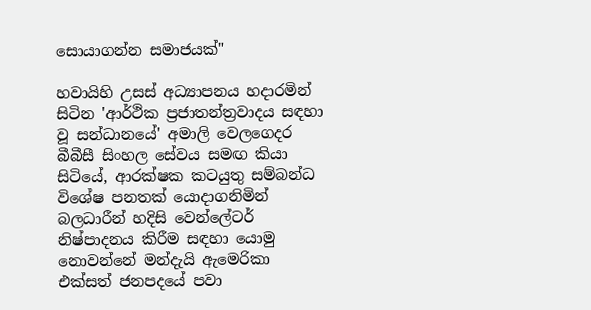සොයාගන්න සමාජයක්"

හවායිහි උසස් අධ්‍යාපනය හදාරමින් සිටින 'ආර්ථික ප්‍රජාතන්ත්‍රවාදය සඳහා වූ සන්ධානයේ' අමාලි වෙලගෙදර බීබීසී සිංහල සේවය සමඟ කියා සිටියේ, ආරක්ෂක කටයුතු සම්බන්ධ විශේෂ පනතක් යොදාගනිමින් බලධාරීන් හදිසි වෙන්ලේටර් නිෂ්පාදනය කිරීම සඳහා යොමු නොවන්නේ මන්දැයි ඇමෙරිකා එක්සත් ජනපදයේ පවා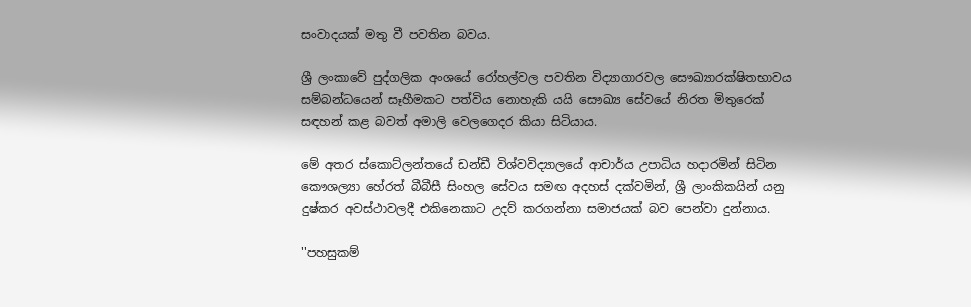සංවාදයක් මතු වී පවතින බවය.

ශ්‍රී ලංකාවේ පුද්ගලික අංශයේ රෝහල්වල පවතින විද්‍යාගාරවල සෞඛ්‍යාරක්ෂිතභාවය සම්බන්ධයෙන් සෑහීමකට පත්විය නොහැකි යයි සෞඛ්‍ය සේවයේ නිරත මිතුරෙක් සඳහන් කළ බවත් අමාලි වෙලගෙදර කියා සිටියාය.

මේ අතර ස්කොට්ලන්තයේ ඩන්ඩී විශ්වවිද්‍යාලයේ ආචාර්ය උපාධිය හදාරමින් සිටින කෞශල්‍යා හේරත් බීබීසී සිංහල සේවය සමඟ අදහස් දක්වමින්, ශ්‍රී ලාංකිකයින් යනු දුෂ්කර අවස්ථාවලදී එකිනෙකාට උදව් කරගන්නා සමාජයක් බව පෙන්වා දුන්නාය.

''පහසුකම්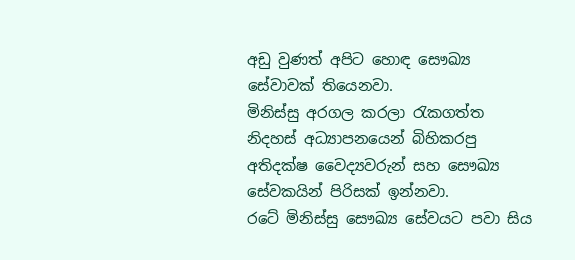අඩු වුණත් අපිට හොඳ සෞඛ්‍ය සේවාවක් තියෙනවා.
මිනිස්සු අරගල කරලා රැකගත්ත නිදහස් අධ්‍යාපනයෙන් බිහිකරපු අතිදක්ෂ වෛද්‍යවරුන් සහ සෞඛ්‍ය සේවකයින් පිරිසක් ඉන්නවා.
රටේ මිනිස්සු සෞඛ්‍ය සේවයට පවා සිය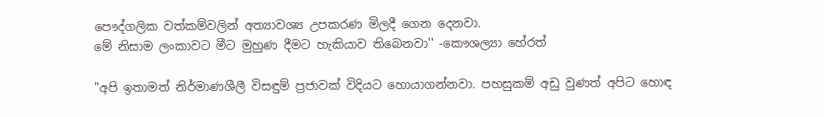පෞද්ගලික වත්කම්වලින් අත්‍යාවශ්‍ය උපකරණ මිලදී ගෙන දෙනවා.
මේ නිසාම ලංකාවට මීට මුහුණ දීමට හැකියාව තිබෙනවා'' -කෞශල්‍යා හේරත්

"අපි ඉතාමත් නිර්මාණශීලී විසඳුම් ප්‍රජාවක් විදියට හොයාගන්නවා. පහසුකම් අඩු වුණත් අපිට හොඳ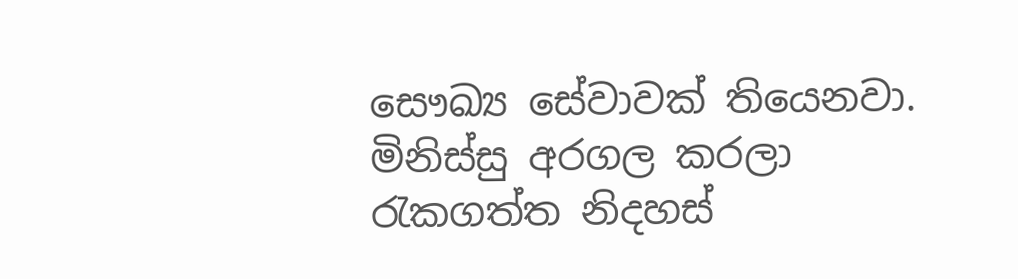සෞඛ්‍ය සේවාවක් තියෙනවා. මිනිස්සු අරගල කරලා රැකගත්ත නිදහස්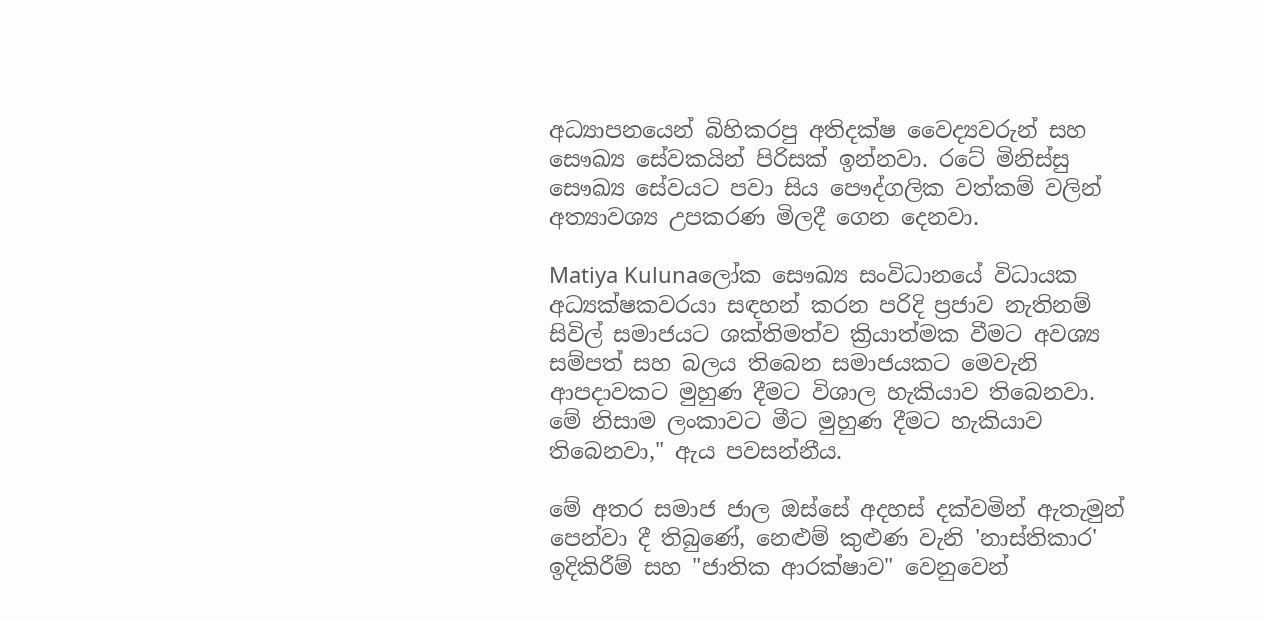අධ්‍යාපනයෙන් බිහිකරපු අතිදක්ෂ වෛද්‍යවරුන් සහ සෞඛ්‍ය සේවකයින් පිරිසක් ඉන්නවා. රටේ මිනිස්සු සෞඛ්‍ය සේවයට පවා සිය පෞද්ගලික වත්කම් වලින් අත්‍යාවශ්‍ය උපකරණ මිලදී ගෙන දෙනවා.

Matiya Kulunaලෝක සෞඛ්‍ය සංවිධානයේ විධායක අධ්‍යක්ෂකවරයා සඳහන් කරන පරිදි ප්‍රජාව නැතිනම් සිවිල් සමාජයට ශක්තිමත්ව ක්‍රියාත්මක වීමට අවශ්‍ය සම්පත් සහ බලය තිබෙන සමාජයකට මෙවැනි ආපදාවකට මුහුණ දීමට විශාල හැකියාව තිබෙනවා. මේ නිසාම ලංකාවට මීට මුහුණ දීමට හැකියාව තිබෙනවා," ඇය පවසන්නීය.

මේ අතර සමාජ ජාල ඔස්සේ අදහස් දක්වමින් ඇතැමුන් පෙන්වා දී තිබුණේ, නෙළුම් කුළුණ වැනි 'නාස්තිකාර' ඉදිකිරීම් සහ "ජාතික ආරක්ෂාව" වෙනුවෙන්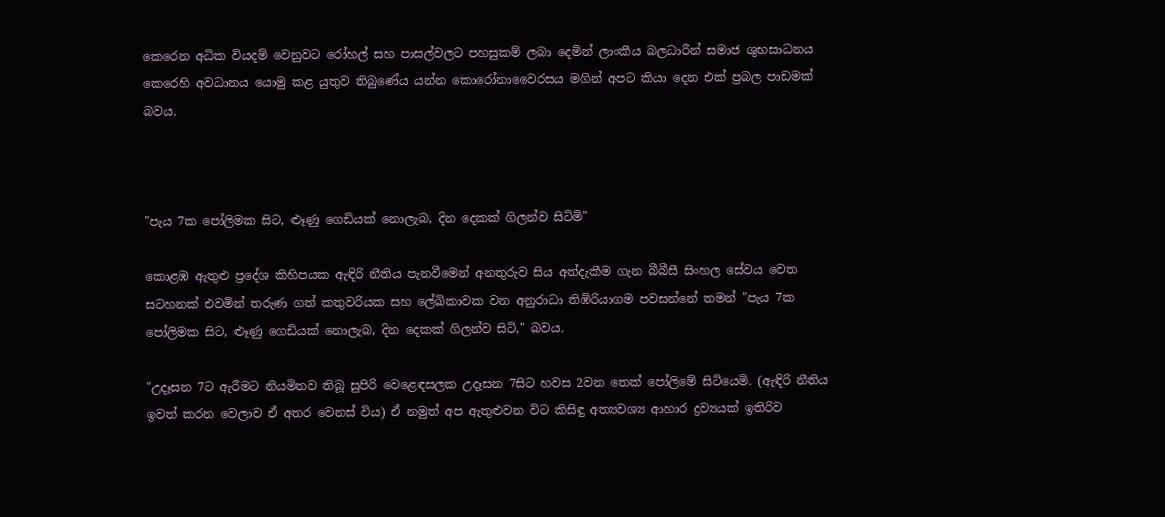කෙරෙන අධික වියදම් වෙනුවට රෝහල් සහ පාසල්වලට පහසුකම් ලබා දෙමින් ලාංකීය බලධාරීන් සමාජ ශුභසාධනය කෙරෙහි අවධානය යොමු කළ යුතුව තිබුණේය යන්න කොරෝනාවෛරසය මගින් අපට කියා දෙන එක් ප්‍රබල පාඩමක් බවය.



"පැය 7ක පෝලිමක සිට, ළූණු ගෙඩියක් නොලැබ, දින දෙකක් ගිලන්ව සිටිමි"

කොළඹ ඇතුළු ප්‍රදේශ කිහිපයක ඇඳිරි නීතිය පැනවීමෙන් අනතුරුව සිය අත්දැකීම ගැන බීබීසී සිංහල සේවය වෙත සටහනක් එවමින් තරුණ ගත් කතුවරියක සහ ලේඛිකාවක වන අනුරාධා තිඹිරියාගම පවසන්නේ තමන් "පැය 7ක පෝලිමක සිට, ළූණු ගෙඩියක් නොලැබ, දින දෙකක් ගිලන්ව සිටි," බවය.

"උදෑසන 7ට ඇරීමට නියමිතව තිබූ සුපිරි වෙළෙඳසලක උදෑසන 7සිට හවස 2වන තෙක් පෝලිමේ සිටියෙමි. (ඇඳිරි නීතිය ඉවත් කරන වෙලාව ඒ අතර වෙනස් විය) ඒ නමුත් අප ඇතුළුවන විට කිසිඳු අත්‍යවශ්‍ය ආහාර ද්‍රව්‍යයක් ඉතිරිව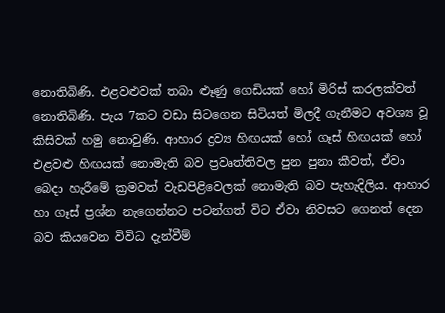නොතිබිණි. එළවළුවක් තබා ළූණු ගෙඩියක් හෝ මිරිස් කරලක්වත් නොතිබිණි. පැය 7කට වඩා සිටගෙන සිටියත් මිලදී ගැනීමට අවශ්‍ය වූ කිසිවක් හමු නොවුණි. ආහාර ද්‍රව්‍ය හිඟයක් හෝ ගෑස් හිඟයක් හෝ එළවළු හිඟයක් නොමැති බව ප්‍රවෘත්තිවල පුන පුනා කීවත්, ඒවා බෙදා හැරීමේ ක්‍රමවත් වැඩපිළිවෙලක් නොමැති බව පැහැදිලිය. ආහාර හා ගෑස් ප්‍රශ්න නැගෙන්නට පටන්ගත් විට ඒවා නිවසට ගෙනත් දෙන බව කියවෙන විවිධ දැන්වීම්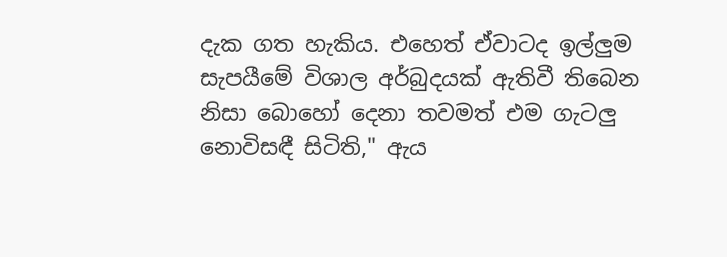දැක ගත හැකිය. එහෙත් ඒවාටද ඉල්ලුම සැපයීමේ විශාල අර්බුදයක් ඇතිවී තිබෙන නිසා බොහෝ දෙනා තවමත් එම ගැටලු නොවිසඳී සිටිති," ඇය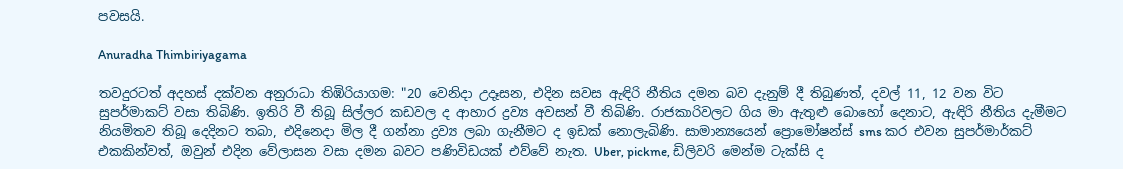පවසයි.

Anuradha Thimbiriyagama

තවදුරටත් අදහස් දක්වන අනුරාධා තිඹිරියාගම: "20 වෙනිදා උදෑසන, එදින සවස ඇඳිරි නීතිය දමන බව දැනුම් දී තිබුණත්, දවල් 11, 12 වන විට සුපර්මාකට් වසා තිබිණි. ඉතිරි වී තිබූ සිල්ලර කඩවල ද ආහාර ද්‍රව්‍ය අවසන් වී තිබිණි. රාජකාරිවලට ගිය මා ඇතුළු බොහෝ දෙනාට, ඇඳිරි නීතිය දැමීමට නියමිතව තිබූ දෙදිනට තබා, එදිනෙදා මිල දී ගන්නා ද්‍රව්‍ය ලබා ගැනීමට ද ඉඩක් නොලැබිණි. සාමාන්‍යයෙන් ප්‍රොමෝෂන්ස් sms කර එවන සුපර්මාර්කට් එකකින්වත්, ඔවුන් එදින වේලාසන වසා දමන බවට පණිවිඩයක් එව්වේ නැත. Uber, pickme, ඩිලිවරි මෙන්ම ටැක්සි ද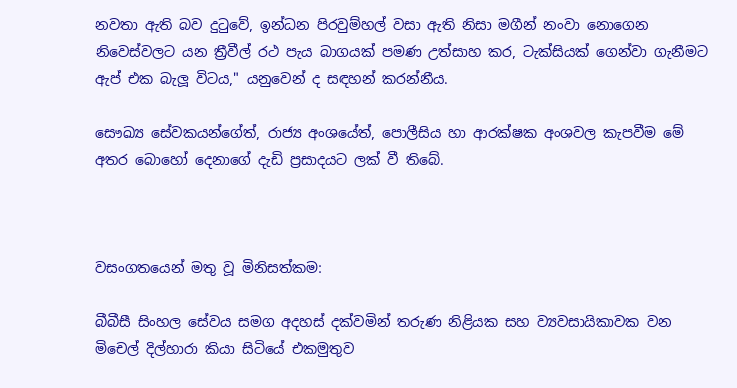නවතා ඇති බව දුටුවේ, ඉන්ධන පිරවුම්හල් වසා ඇති නිසා මගීන් නංවා නොගෙන නිවෙස්වලට යන ත්‍රීවීල් රථ පැය බාගයක් පමණ උත්සාහ කර, ටැක්සියක් ගෙන්වා ගැනීමට ඇප් එක බැලූ විටය," යනුවෙන් ද සඳහන් කරන්නීය.

සෞඛ්‍ය සේවකයන්ගේත්, රාජ්‍ය අංශයේත්, පොලීසිය හා ආරක්ෂක අංශවල කැපවීම මේ අතර බොහෝ දෙනාගේ දැඩි ප්‍රසාදයට ලක් වී තිබේ.



වසංගතයෙන් මතු වූ මිනිසත්කම:

බීබීසී සිංහල සේවය සමග අදහස් දක්වමින් තරුණ නිළියක සහ ව්‍යවසායිකාවක වන මිචෙල් දිල්හාරා කියා සිටියේ එකමුතුව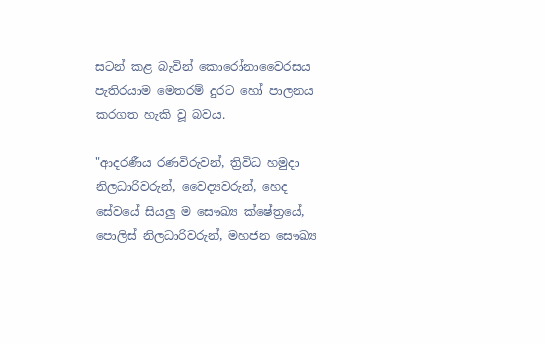සටන් කළ බැවින් කොරෝනාවෛරසය පැතිරයාම මෙතරම් දුරට හෝ පාලනය කරගත හැකි වූ බවය.

"ආදරණීය රණවිරුවන්, ත්‍රිවිධ හමුදා නිලධාරිවරුන්, වෛද්‍යවරුන්, හෙද සේවයේ සියලු ම සෞඛ්‍ය ක්ෂේත්‍රයේ, පොලිස් නිලධාරිවරුන්, මහජන සෞඛ්‍ය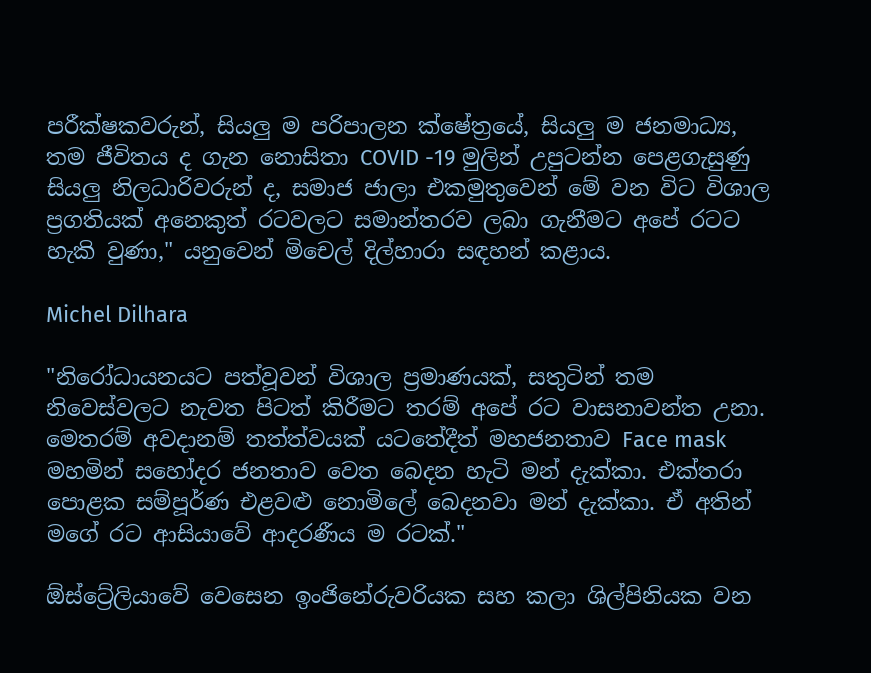පරීක්ෂකවරුන්, සියලු ම පරිපාලන ක්ෂේත්‍රයේ, සියලු ම ජනමාධ්‍ය, තම ජීවිතය ද ගැන නොසිතා COVID -19 මුලින් උපුටන්න පෙළගැසුණු සියලු නිලධාරිවරුන් ද, සමාජ ජාලා එකමුතුවෙන් මේ වන විට විශාල ප්‍රගතියක් අනෙකුත් රටවලට සමාන්තරව ලබා ගැනීමට අපේ රටට හැකි වුණා," යනුවෙන් මිචෙල් දිල්හාරා සඳහන් කළාය.

Michel Dilhara

"නිරෝධායනයට පත්වූවන් විශාල ප්‍රමාණයක්, සතුටින් තම නිවෙස්වලට නැවත පිටත් කිරීමට තරම් අපේ රට වාසනාවන්ත උනා. මෙතරම් අවදානම් තත්ත්වයක් යටතේදීත් මහජනතාව Face mask මහමින් සහෝදර ජනතාව වෙත බෙදන හැටි මන් දැක්කා. එක්තරා පොළක සම්පූර්ණ එළවළු නොමිලේ බෙදනවා මන් දැක්කා. ඒ අතින් මගේ රට ආසියාවේ ආදරණීය ම රටක්."

ඕස්ට්‍රේලියාවේ වෙසෙන ඉංජිනේරුවරියක සහ කලා ශිල්පිනියක වන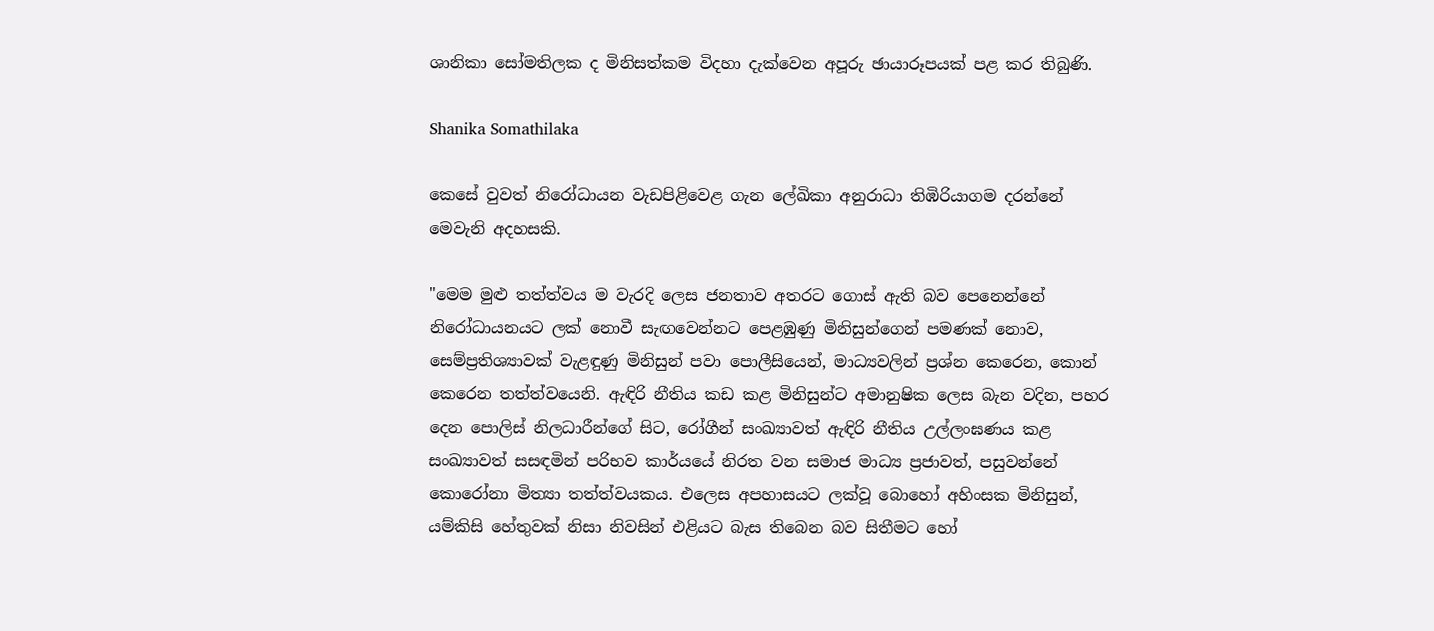ශානිකා සෝමතිලක ද මිනිසත්කම විදහා දැක්වෙන අපූරු ඡායාරූපයක් පළ කර තිබුණි.

Shanika Somathilaka

කෙසේ වුවත් නිරෝධායන වැඩපිළිවෙළ ගැන ලේඛිකා අනුරාධා තිඹිරියාගම දරන්නේ මෙවැනි අදහසකි.

"මෙම මුළු තත්ත්වය ම වැරදි ලෙස ජනතාව අතරට ගොස් ඇති බව පෙනෙන්නේ නිරෝධායනයට ලක් නොවී සැඟවෙන්නට පෙළඹුණු මිනිසුන්ගෙන් පමණක් නොව, සෙම්ප්‍රතිශ්‍යාවක් වැළඳුණු මිනිසුන් පවා පොලීසියෙන්, මාධ්‍යවලින් ප්‍රශ්න කෙරෙන, කොන් කෙරෙන තත්ත්වයෙනි. ඇඳිරි නීතිය කඩ කළ මිනිසුන්ට අමානුෂික ලෙස බැන වදින, පහර දෙන පොලිස් නිලධාරීන්ගේ සිට, රෝගීන් සංඛ්‍යාවත් ඇඳිරි නීතිය උල්ලංඝණය කළ සංඛ්‍යාවත් සසඳමින් පරිභව කාර්යයේ නිරත වන සමාජ මාධ්‍ය ප්‍රජාවත්, පසුවන්නේ කොරෝනා මිත්‍යා තත්ත්වයකය. එලෙස අපහාසයට ලක්වූ බොහෝ අහිංසක මිනිසුන්, යම්කිසි හේතුවක් නිසා නිවසින් එළියට බැස තිබෙන බව සිතීමට හෝ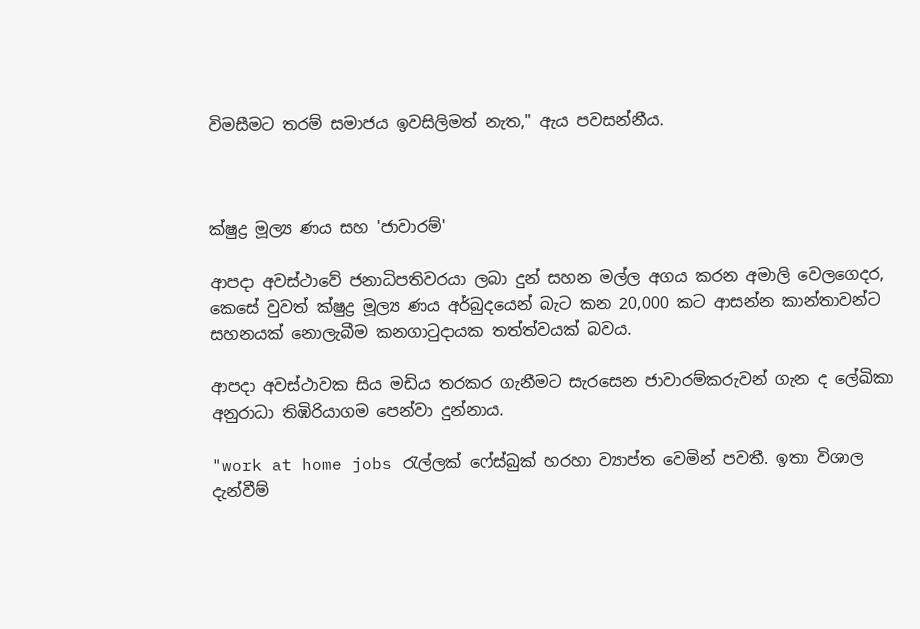විමසීමට තරම් සමාජය ඉවසිලිමත් නැත," ඇය පවසන්නීය.



ක්ෂුද්‍ර මූල්‍ය ණය සහ 'ජාවාරම්'

ආපදා අවස්ථාවේ ජනාධිපතිවරයා ලබා දුන් සහන මල්ල අගය කරන අමාලි වෙලගෙදර, කෙසේ වුවත් ක්ෂුද්‍ර මූල්‍ය ණය අර්බුදයෙන් බැට කන 20,000 කට ආසන්න කාන්තාවන්ට සහනයක් නොලැබීම කනගාටුදායක තත්ත්වයක් බවය.

ආපදා අවස්ථාවක සිය මඩිය තරකර ගැනීමට සැරසෙන ජාවාරම්කරුවන් ගැන ද ලේඛිකා අනුරාධා තිඹිරියාගම පෙන්වා දුන්නාය.

"work at home jobs රැල්ලක් ෆේස්බුක් හරහා ව්‍යාප්ත වෙමින් පවතී. ඉතා විශාල දැන්වීම්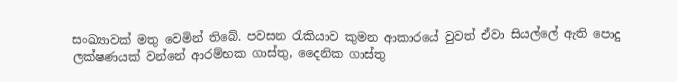සංඛ්‍යාවක් මතු වෙමින් තිබේ. පවසන රැකියාව කුමන ආකාරයේ වුවත් ඒවා සියල්ලේ ඇති පොදු ලක්ෂණයක් වන්නේ ආරම්භක ගාස්තු, දෛනික ගාස්තු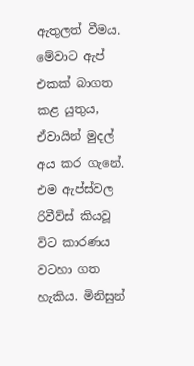ඇතුලත් වීමය. මේවාට ඇප් එකක් බාගත කළ යුතුය, ඒවායින් මුදල් අය කර ගැනේ. එම ඇප්ස්වල රිවීව්ස් කියවූ විට කාරණය වටහා ගත හැකිය. මිනිසුන්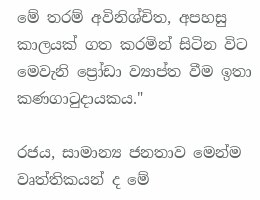මේ තරම් අවිනිශ්චිත, අපහසු කාලයක් ගත කරමින් සිටින විට මෙවැනි ප්‍රෝඩා ව්‍යාප්ත වීම ඉතා කණගාටුදායකය."

රජය, සාමාන්‍ය ජනතාව මෙන්ම වෘත්තිකයන් ද මේ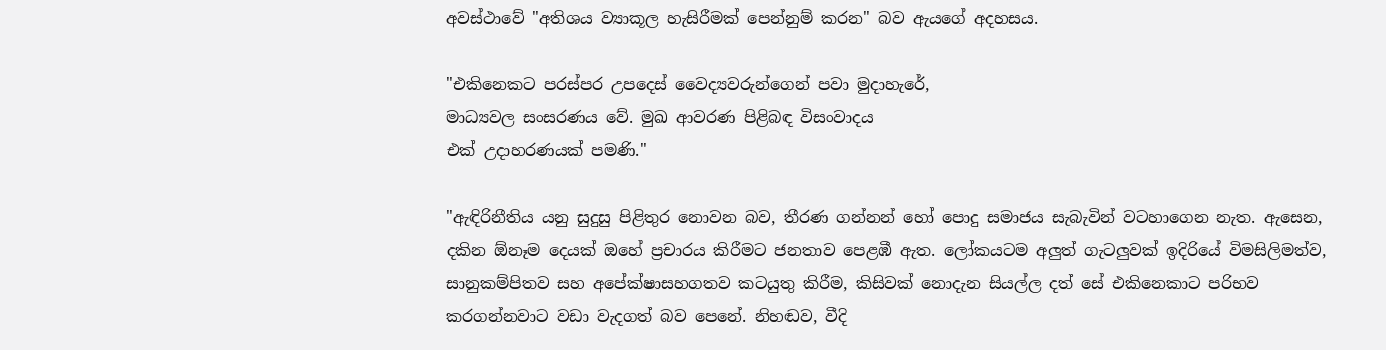අවස්ථාවේ "අතිශය ව්‍යාකූල හැසිරීමක් පෙන්නුම් කරන" බව ඇයගේ අදහසය.

"එකිනෙකට පරස්පර උපදෙස් වෛද්‍යවරුන්ගෙන් පවා මුදාහැරේ,
මාධ්‍යවල සංසරණය වේ. මුඛ ආවරණ පිළිබඳ විසංවාදය
එක් උදාහරණයක් පමණි."

"ඇඳිරිනීතිය යනු සුදුසු පිළිතුර නොවන බව, තීරණ ගන්නන් හෝ පොදු සමාජය සැබැවින් වටහාගෙන නැත. ඇසෙන, දකින ඕනෑම දෙයක් ඔහේ ප්‍රචාරය කිරීමට ජනතාව පෙළඹී ඇත. ලෝකයටම අලුත් ගැටලුවක් ඉදිරියේ විමසිලිමත්ව, සානුකම්පිතව සහ අපේක්ෂාසහගතව කටයුතු කිරීම, කිසිවක් නොදැන සියල්ල දත් සේ එකිනෙකාට පරිභව කරගන්නවාට වඩා වැදගත් බව පෙනේ. නිහඬව, වීදි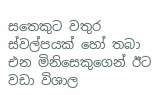සතෙකුට වතුර ස්වල්පයක් හෝ තබා එන මිනිසෙකුගෙන් ඊට වඩා විශාල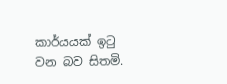කාර්යයක් ඉටු වන බව සිතමි.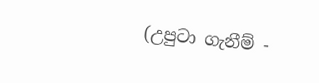(උපුටා ගැනීම් -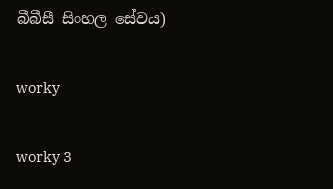බීබීසී සිංහල සේවය)

worky

worky 3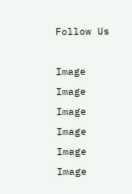Follow Us

Image
Image
Image
Image
Image
Image